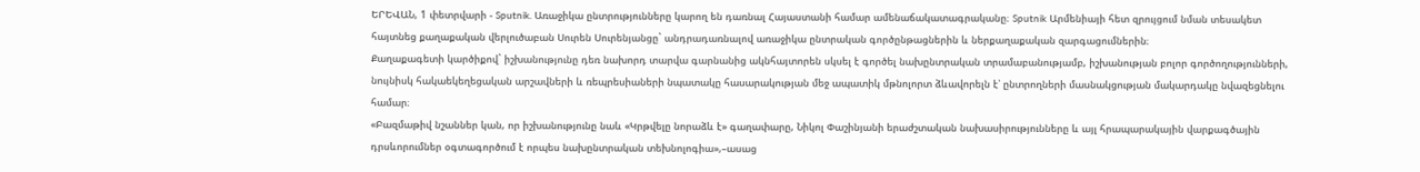ԵՐԵՎԱՆ, 1 փետրվարի - Sputnik. Առաջիկա ընտրությունները կարող են դառնալ Հայաստանի համար ամենաճակատագրականը։ Sputnik Արմենիայի հետ զրույցում նման տեսակետ հայտնեց քաղաքական վերլուծաբան Սուրեն Սուրենյանցը` անդրադառնալով առաջիկա ընտրական գործընթացներին և ներքաղաքական զարգացումներին։
Քաղաքագետի կարծիքով` իշխանությունը դեռ նախորդ տարվա գարնանից ակնհայտորեն սկսել է գործել նախընտրական տրամաբանությամբ, իշխանության բոլոր գործողությունների, նույնիսկ հակաեկեղեցական արշավների և ռեպրեսիաների նպատակը հասարակության մեջ ապատիկ մթնոլորտ ձևավորելն է՝ ընտրողների մասնակցության մակարդակը նվազեցնելու համար։
«Բազմաթիվ նշաններ կան, որ իշխանությունը նաև «Կրթվելը նորաձև է» գաղափարը, Նիկոլ Փաշինյանի երաժշտական նախասիրությունները և այլ հրապարակային վարքագծային դրսևորումներ օգտագործում է որպես նախընտրական տեխնոլոգիա»,–ասաց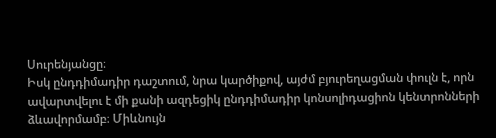Սուրենյանցը։
Իսկ ընդդիմադիր դաշտում, նրա կարծիքով, այժմ բյուրեղացման փուլն է, որն ավարտվելու է մի քանի ազդեցիկ ընդդիմադիր կոնսոլիդացիոն կենտրոնների ձևավորմամբ։ Միևնույն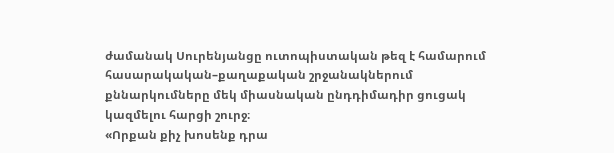ժամանակ Սուրենյանցը ուտոպիստական թեզ է համարում հասարակական–քաղաքական շրջանակներում քննարկումները մեկ միասնական ընդդիմադիր ցուցակ կազմելու հարցի շուրջ։
«Որքան քիչ խոսենք դրա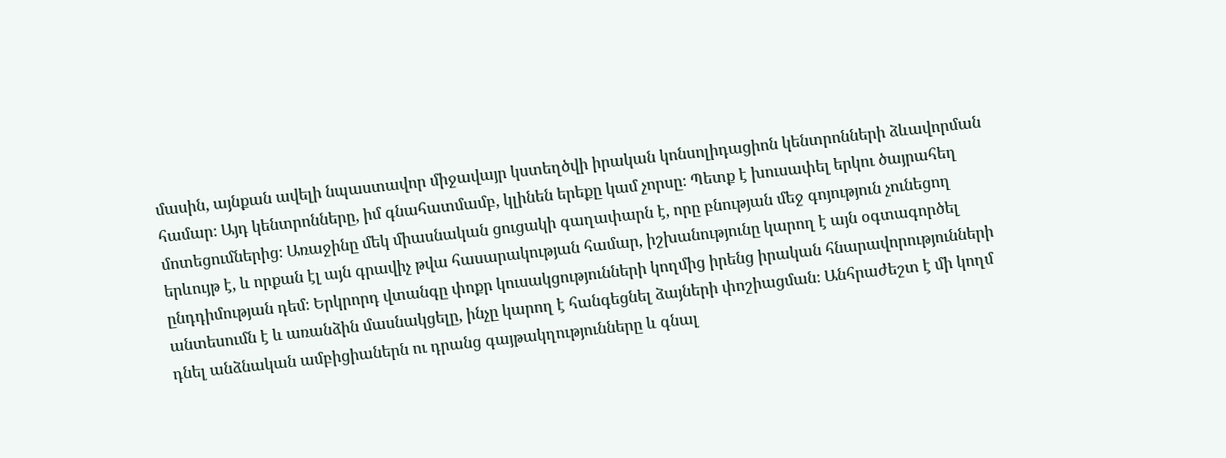մասին, այնքան ավելի նպաստավոր միջավայր կստեղծվի իրական կոնսոլիդացիոն կենտրոնների ձևավորման համար։ Այդ կենտրոնները, իմ գնահատմամբ, կլինեն երեքը կամ չորսը։ Պետք է խուսափել երկու ծայրահեղ մոտեցումներից։ Առաջինը մեկ միասնական ցուցակի գաղափարն է, որը բնության մեջ գոյություն չունեցող երևույթ է, և որքան էլ այն գրավիչ թվա հասարակության համար, իշխանությունը կարող է այն օգտագործել ընդդիմության դեմ։ Երկրորդ վտանգը փոքր կուսակցությունների կողմից իրենց իրական հնարավորությունների անտեսումն է և առանձին մասնակցելը, ինչը կարող է հանգեցնել ձայների փոշիացման։ Անհրաժեշտ է մի կողմ դնել անձնական ամբիցիաներն ու դրանց գայթակղությունները և գնալ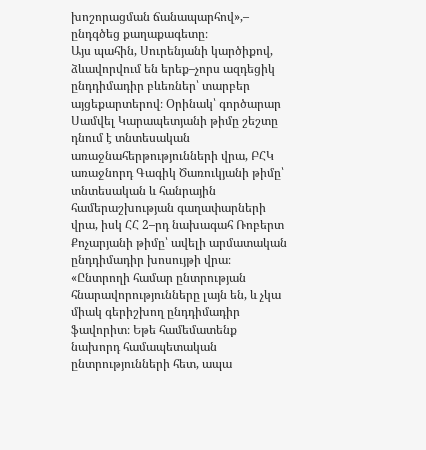խոշորացման ճանապարհով»,– ընդգծեց քաղաքագետը։
Այս պահին, Սուրենյանի կարծիքով, ձևավորվում են երեք–չորս ազդեցիկ ընդդիմադիր բևեռներ՝ տարբեր այցեքարտերով։ Օրինակ՝ գործարար Սամվել Կարապետյանի թիմը շեշտը դնում է տնտեսական առաջնահերթությունների վրա, ԲՀԿ առաջնորդ Գագիկ Ծառուկյանի թիմը՝ տնտեսական և հանրային համերաշխության գաղափարների վրա, իսկ ՀՀ 2–րդ նախագահ Ռոբերտ Քոչարյանի թիմը՝ ավելի արմատական ընդդիմադիր խոսույթի վրա։
«Ընտրողի համար ընտրության հնարավորությունները լայն են, և չկա միակ գերիշխող ընդդիմադիր ֆավորիտ։ Եթե համեմատենք նախորդ համապետական ընտրությունների հետ, ապա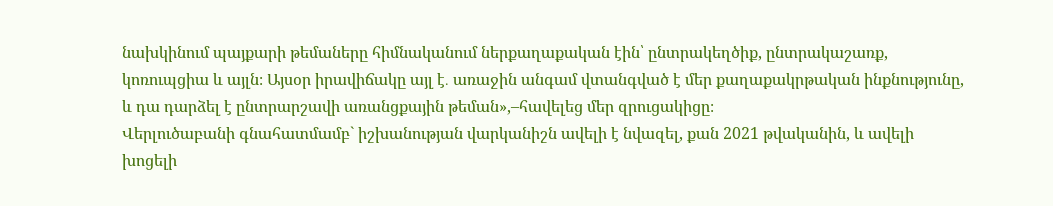նախկինում պայքարի թեմաները հիմնականում ներքաղաքական էին՝ ընտրակեղծիք, ընտրակաշառք, կոռուպցիա և այլն։ Այսօր իրավիճակը այլ է․ առաջին անգամ վտանգված է մեր քաղաքակրթական ինքնությունը, և դա դարձել է ընտրարշավի առանցքային թեման»,–հավելեց մեր զրուցակիցը։
Վերլուծաբանի գնահատմամբ` իշխանության վարկանիշն ավելի է նվազել, քան 2021 թվականին, և ավելի խոցելի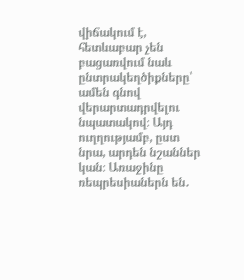վիճակում է, հետևաբար չեն բացառվում նաև ընտրակեղծիքները՝ ամեն գնով վերարտադրվելու նպատակով։ Այդ ուղղությամբ, ըստ նրա, արդեն նշաններ կան։ Առաջինը ռեպրեսիաներն են․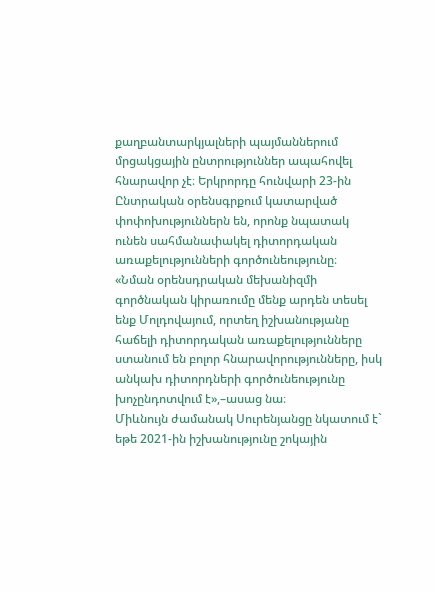քաղբանտարկյալների պայմաններում մրցակցային ընտրություններ ապահովել հնարավոր չէ։ Երկրորդը հունվարի 23-ին Ընտրական օրենսգրքում կատարված փոփոխություններն են, որոնք նպատակ ունեն սահմանափակել դիտորդական առաքելությունների գործունեությունը։
«Նման օրենսդրական մեխանիզմի գործնական կիրառումը մենք արդեն տեսել ենք Մոլդովայում, որտեղ իշխանությանը հաճելի դիտորդական առաքելությունները ստանում են բոլոր հնարավորությունները, իսկ անկախ դիտորդների գործունեությունը խոչընդոտվում է»,–ասաց նա։
Միևնույն ժամանակ Սուրենյանցը նկատում է` եթե 2021-ին իշխանությունը շոկային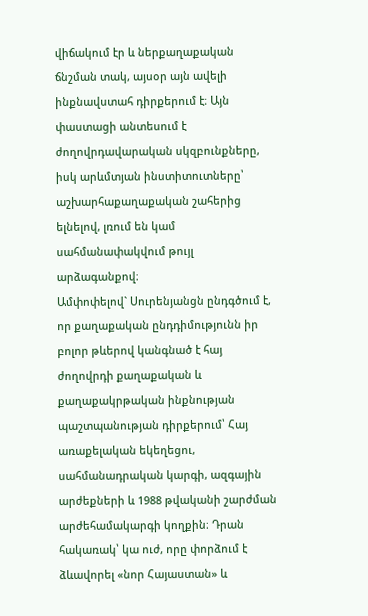վիճակում էր և ներքաղաքական ճնշման տակ, այսօր այն ավելի ինքնավստահ դիրքերում է։ Այն փաստացի անտեսում է ժողովրդավարական սկզբունքները, իսկ արևմտյան ինստիտուտները՝ աշխարհաքաղաքական շահերից ելնելով, լռում են կամ սահմանափակվում թույլ արձագանքով։
Ամփոփելով` Սուրենյանցն ընդգծում է, որ քաղաքական ընդդիմությունն իր բոլոր թևերով կանգնած է հայ ժողովրդի քաղաքական և քաղաքակրթական ինքնության պաշտպանության դիրքերում՝ Հայ առաքելական եկեղեցու, սահմանադրական կարգի, ազգային արժեքների և 1988 թվականի շարժման արժեհամակարգի կողքին։ Դրան հակառակ՝ կա ուժ, որը փորձում է ձևավորել «նոր Հայաստան» և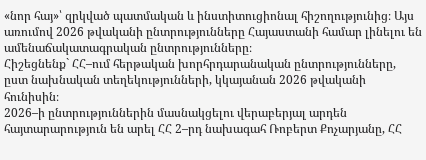«նոր հայ»՝ զրկված պատմական և ինստիտուցիոնալ հիշողությունից։ Այս առումով 2026 թվականի ընտրությունները Հայաստանի համար լինելու են ամենաճակատագրական ընտրությունները։
Հիշեցնենք` ՀՀ–ում հերթական խորհրդարանական ընտրությունները, ըստ նախնական տեղեկությունների, կկայանան 2026 թվականի հունիսին։
2026–ի ընտրություններին մասնակցելու վերաբերյալ արդեն հայտարարություն են արել ՀՀ 2–րդ նախագահ Ռոբերտ Քոչարյանը, ՀՀ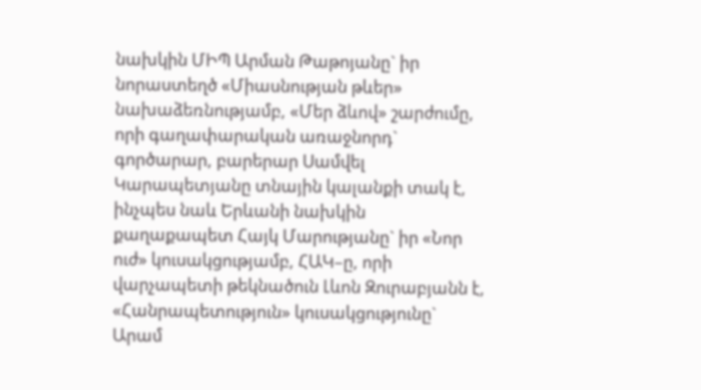նախկին ՄԻՊ Արման Թաթոյանը` իր նորաստեղծ «Միասնության թևեր» նախաձեռնությամբ, «Մեր ձևով» շարժումը, որի գաղափարական առաջնորդ` գործարար, բարերար Սամվել Կարապետյանը տնային կալանքի տակ է, ինչպես նաև Երևանի նախկին քաղաքապետ Հայկ Մարությանը` իր «Նոր ուժ» կուսակցությամբ, ՀԱԿ–ը, որի վարչապետի թեկնածուն Լևոն Զուրաբյանն է, «Հանրապետություն» կուսակցությունը` Արամ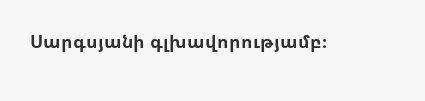Սարգսյանի գլխավորությամբ։